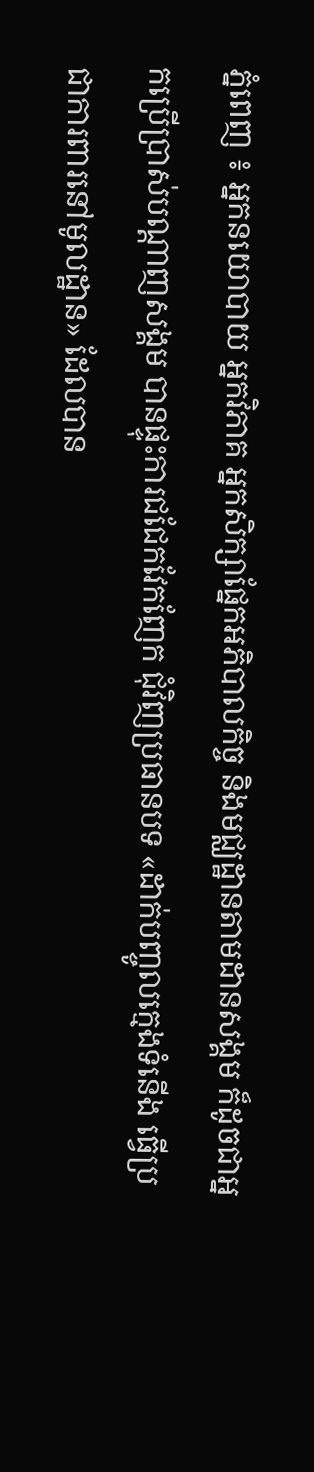ភ្នំពេញ ៖ អ្នកនយោបាយ អ្នកវិភាគ អ្នកសិក្សាផ្នែកអភិបាលកិច្ច និងមជ្ឈដ្ឋានតាមដានសង្គម ក៏ដូចជាអ្នកប្រើប្រាស់បណ្តាញសង្គម បានផ្ទុះការជជែកវែកញែក ជុំវិញប្រធានបទ «ដាក់បញ្ចូលក្មេងទំនើង ធ្វើប្រជាការពារនៅមូលដ្ឋាន» ដែលបាន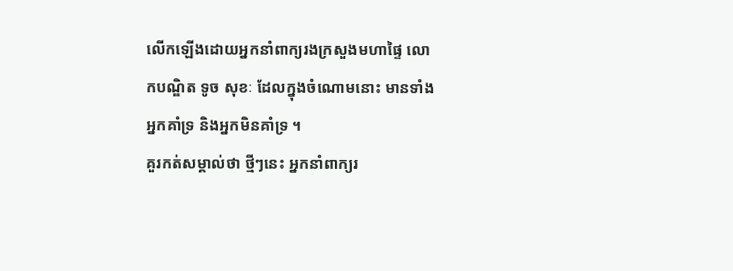លើកឡើងដោយអ្នកនាំពាក្យរងក្រសួងមហាផ្ទៃ លោកបណ្ឌិត ទូច សុខៈ ដែលក្នុងចំណោមនោះ មានទាំងអ្នកគាំទ្រ និងអ្នកមិនគាំទ្រ ។
គួរកត់សម្គាល់ថា ថ្មីៗនេះ អ្នកនាំពាក្យរ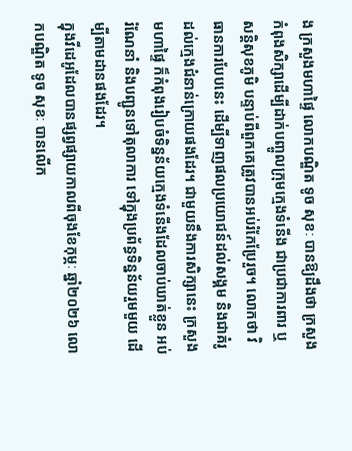ង ក្រសួងមហាផ្ទៃ លោកបណ្ឌិត ទូច សុខៈ បានឱ្យដឹងថា ក្រសួង កំពុងសិក្សាដើម្បីដាក់បញ្ចូលក្រុមក្មេងទំនើង ជាប្រជាការពារ ឬសន្តិសុខភូមិ បន្ទាប់ពីពួកគេត្រូវបានអប់រំកែប្រែរួច។ លោកថា វិធានការបែបនេះ ដើម្បីទាញផលប្រយោជន៍ដល់សង្គម និងជាគំរូដល់ក្មេងជំនាន់ក្រោយផងដែរ។ ជាមួយនឹងការសិក្សានេះ ក្រសួងមហាផ្ទៃ ក៏កំពុងរៀបចំទិន្នន័យក្មេងទំនើងដែលចាប់ឃាត់ខ្លួន អប់រំណែនាំ និងបញ្ជូនទៅតុលាការ ទៅក្នុងប្រព័ន្ធទិន្នន័យរួមមួយ ដើម្បីតាមដានផងដែរ។
ក្នុងវីដេអូដែលបានផ្សព្វផ្សាយកាលពីចុងខែកុម្ភៈ ឆ្នាំ២០២៦ លោកបណ្ឌិត ទូច សុខៈ បានលើក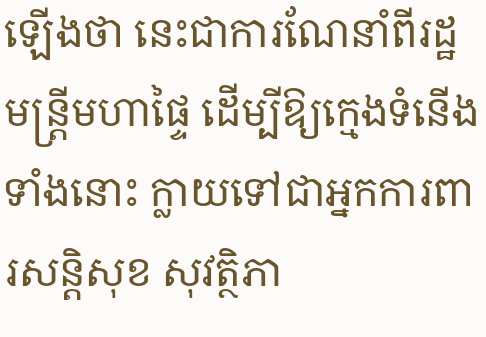ឡើងថា នេះជាការណែនាំពីរដ្ឋមន្ត្រីមហាផ្ទៃ ដើម្បីឱ្យក្មេងទំនើងទាំងនោះ ក្លាយទៅជាអ្នកការពារសន្តិសុខ សុវត្ថិភា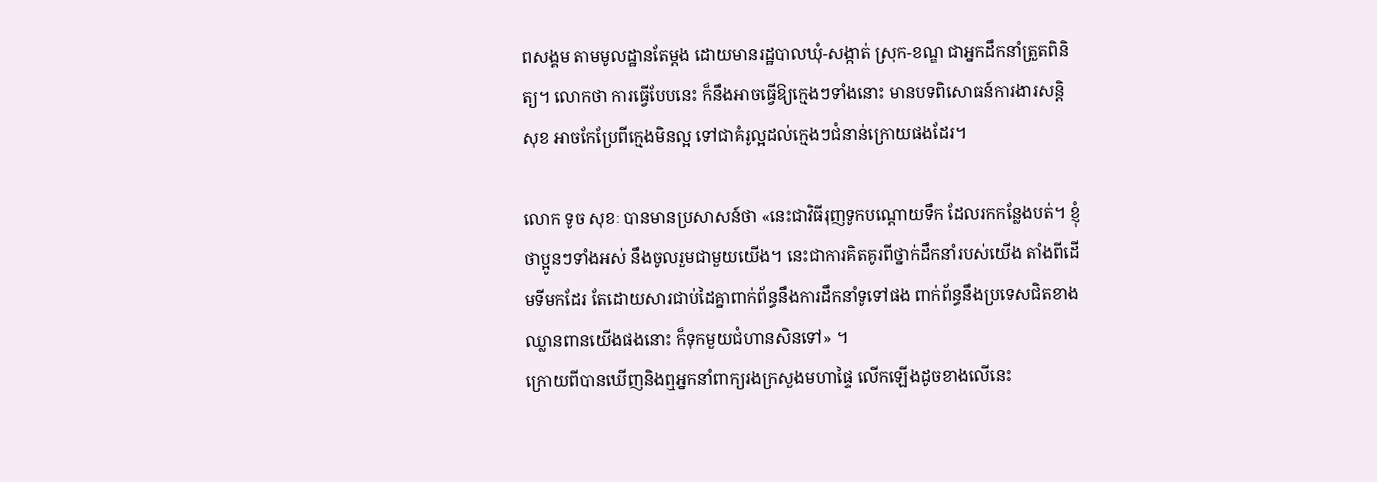ពសង្គម តាមមូលដ្ឋានតែម្ដង ដោយមានរដ្ឋបាលឃុំ-សង្កាត់ ស្រុក-ខណ្ឌ ជាអ្នកដឹកនាំត្រួតពិនិត្យ។ លោកថា ការធ្វើបែបនេះ ក៏នឹងអាចធ្វើឱ្យក្មេងៗទាំងនោះ មានបទពិសោធន៍ការងារសន្តិសុខ អាចកែប្រែពីក្មេងមិនល្អ ទៅជាគំរូល្អដល់ក្មេងៗជំនាន់ក្រោយផងដែរ។

លោក ទូច សុខៈ បានមានប្រសាសន៍ថា «នេះជាវិធីរុញទូកបណ្ដោយទឹក ដែលរកកន្លែងបត់។ ខ្ញុំថាប្អូនៗទាំងអស់ នឹងចូលរួមជាមួយយើង។ នេះជាការគិតគូរពីថ្នាក់ដឹកនាំរបស់យើង តាំងពីដើមទីមកដែរ តែដោយសារជាប់ដៃគ្នាពាក់ព័ន្ធនឹងការដឹកនាំទូទៅផង ពាក់ព័ន្ធនឹងប្រទេសជិតខាងឈ្លានពានយើងផងនោះ ក៏ទុកមួយជំហានសិនទៅ» ។
ក្រោយពីបានឃើញនិងឮអ្នកនាំពាក្យរងក្រសួងមហាផ្ទៃ លើកឡើងដូចខាងលើនេះ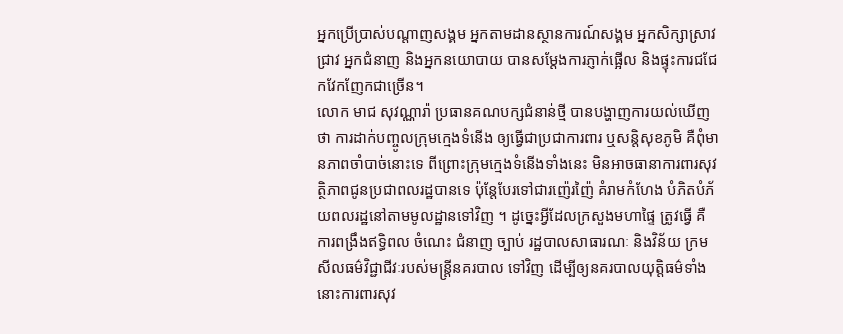អ្នកប្រើប្រាស់បណ្តាញសង្គម អ្នកតាមដានស្ថានការណ៍សង្គម អ្នកសិក្សាស្រាវជ្រាវ អ្នកជំនាញ និងអ្នកនយោបាយ បានសម្ដែងការភ្ញាក់ផ្អើល និងផ្ទុះការជជែកវែកញែកជាច្រើន។
លោក មាជ សុវណ្ណារ៉ា ប្រធានគណបក្សជំនាន់ថ្មី បានបង្ហាញការយល់ឃើញថា ការដាក់បញ្ចូលក្រុមក្មេងទំនើង ឲ្យធ្វើជាប្រជាការពារ ឬសន្តិសុខភូមិ គឺពុំមានភាពចាំបាច់នោះទេ ពីព្រោះក្រុមក្មេងទំនើងទាំងនេះ មិនអាចធានាការពារសុវត្ថិភាពជូនប្រជាពលរដ្ឋបានទេ ប៉ុន្តែបែរទៅជារញ៉េរញ៉ៃ គំរាមកំហែង បំភិតបំភ័យពលរដ្ឋនៅតាមមូលដ្ឋានទៅវិញ ។ ដូច្នេះអ្វីដែលក្រសួងមហាផ្ទៃ ត្រូវធ្វើ គឺការពង្រឹងឥទ្ធិពល ចំណេះ ជំនាញ ច្បាប់ រដ្ឋបាលសាធារណៈ និងវិន័យ ក្រមសីលធម៌វិជ្ជាជីវៈរបស់មន្ត្រីនគរបាល ទៅវិញ ដើម្បីឲ្យនគរបាលយុត្តិធម៌ទាំងនោះការពារសុវ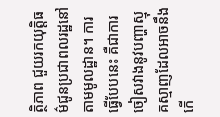ត្ថិភាព ជួយរកយុត្តិធម៌ជូនប្រជាពលរដ្ឋនៅតាមមូលដ្ឋាន។ ការធ្វើបែបនេះ គឺជាការចៀសវាងនូវបញ្ហាស្មុគស្មាញដែលអាចនឹងកើ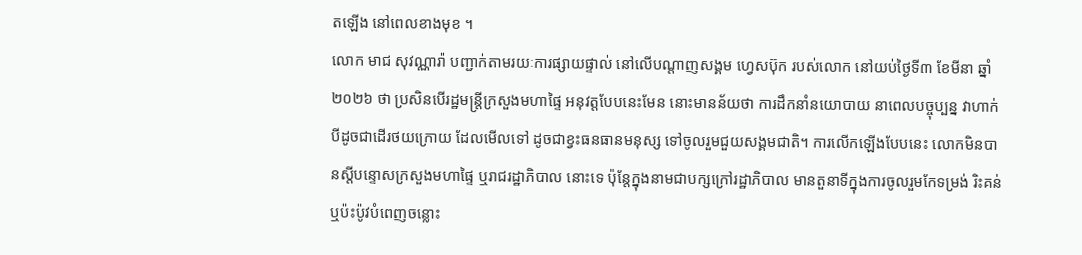តឡើង នៅពេលខាងមុខ ។
លោក មាជ សុវណ្ណារ៉ា បញ្ជាក់តាមរយៈការផ្សាយផ្ទាល់ នៅលើបណ្តាញសង្គម ហ្វេសប៊ុក របស់លោក នៅយប់ថ្ងៃទី៣ ខែមីនា ឆ្នាំ២០២៦ ថា ប្រសិនបើរដ្ឋមន្ត្រីក្រសួងមហាផ្ទៃ អនុវត្តបែបនេះមែន នោះមានន័យថា ការដឹកនាំនយោបាយ នាពេលបច្ចុប្បន្ន វាហាក់បីដូចជាដើរថយក្រោយ ដែលមើលទៅ ដូចជាខ្វះធនធានមនុស្ស ទៅចូលរួមជួយសង្គមជាតិ។ ការលើកឡើងបែបនេះ លោកមិនបានស្តីបន្ទោសក្រសួងមហាផ្ទៃ ឬរាជរដ្ឋាភិបាល នោះទេ ប៉ុន្តែក្នុងនាមជាបក្សក្រៅរដ្ឋាភិបាល មានតួនាទីក្នុងការចូលរួមកែទម្រង់ រិះគន់ ឬប៉ះប៉ូវបំពេញចន្លោះ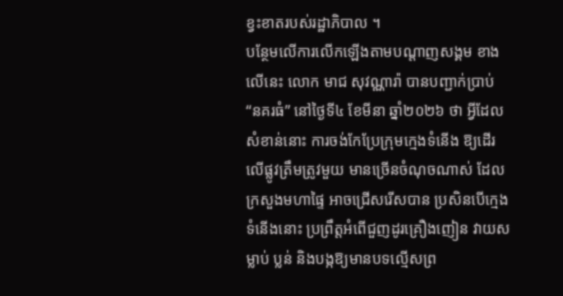ខ្វះខាតរបស់រដ្ឋាភិបាល ។
បន្ថែមលើការលើកឡើងតាមបណ្ដាញសង្គម ខាងលើនេះ លោក មាជ សុវណ្ណារ៉ា បានបញ្ជាក់ប្រាប់ “នគរធំ” នៅថ្ងៃទី៤ ខែមីនា ឆ្នាំ២០២៦ ថា អ្វីដែលសំខាន់នោះ ការចង់កែប្រែក្រុមក្មេងទំនើង ឱ្យដើរលើផ្លូវត្រឹមត្រូវមួយ មានច្រើនចំណុចណាស់ ដែលក្រសួងមហាផ្ទៃ អាចជ្រើសរើសបាន ប្រសិនបើក្មេងទំនើងនោះ ប្រព្រឹត្តអំពើជួញដូរគ្រឿងញៀន វាយសម្លាប់ ប្លន់ និងបង្កឱ្យមានបទល្មើសព្រ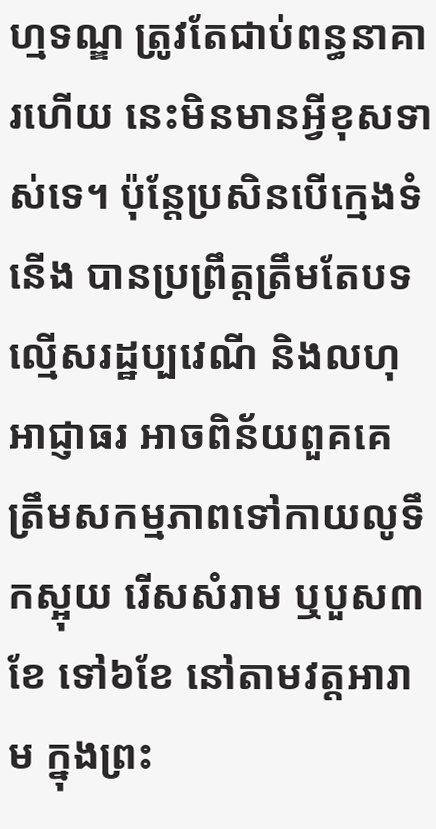ហ្មទណ្ឌ ត្រូវតែជាប់ពន្ធនាគារហើយ នេះមិនមានអ្វីខុសទាស់ទេ។ ប៉ុន្តែប្រសិនបើក្មេងទំនើង បានប្រព្រឹត្តត្រឹមតែបទល្មើសរដ្ឋប្បវេណី និងលហុ អាជ្ញាធរ អាចពិន័យពួគគេ ត្រឹមសកម្មភាពទៅកាយលូទឹកស្អុយ រើសសំរាម ឬបួស៣ខែ ទៅ៦ខែ នៅតាមវត្តអារាម ក្នុងព្រះ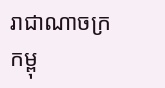រាជាណាចក្រកម្ពុ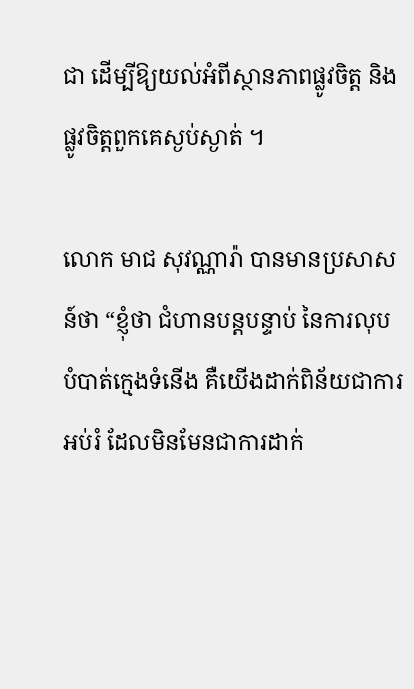ជា ដើម្បីឱ្យយល់អំពីស្ថានភាពផ្លូវចិត្ត និងផ្លូវចិត្តពួកគេស្ងប់ស្ងាត់ ។

លោក មាជ សុវណ្ណារ៉ា បានមានប្រសាសន៍ថា “ខ្ញុំថា ជំហានបន្តបន្ទាប់ នៃការលុបបំបាត់ក្មេងទំនើង គឺយើងដាក់ពិន័យជាការអប់រំ ដែលមិនមែនជាការដាក់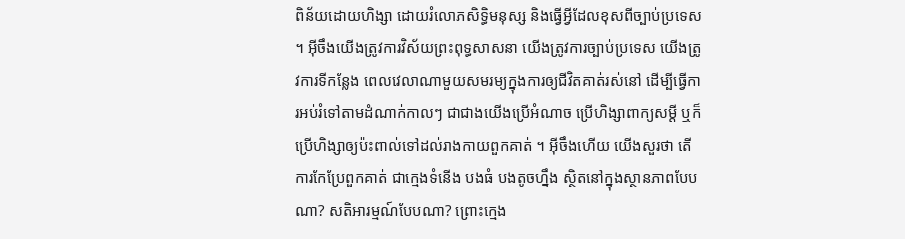ពិន័យដោយហិង្សា ដោយរំលោភសិទ្ធិមនុស្ស និងធ្វើអ្វីដែលខុសពីច្បាប់ប្រទេស ។ អ៊ីចឹងយើងត្រូវការវិស័យព្រះពុទ្ធសាសនា យើងត្រូវការច្បាប់ប្រទេស យើងត្រូវការទីកន្លែង ពេលវេលាណាមួយសមរម្យក្នុងការឲ្យជីវិតគាត់រស់នៅ ដើម្បីធ្វើការអប់រំទៅតាមដំណាក់កាលៗ ជាជាងយើងប្រើអំណាច ប្រើហិង្សាពាក្យសម្ដី ឬក៏ប្រើហិង្សាឲ្យប៉ះពាល់ទៅដល់រាងកាយពួកគាត់ ។ អ៊ីចឹងហើយ យើងសួរថា តើការកែប្រែពួកគាត់ ជាក្មេងទំនើង បងធំ បងតូចហ្នឹង ស្ថិតនៅក្នុងស្ថានភាពបែបណា? សតិអារម្មណ៍បែបណា? ព្រោះក្មេង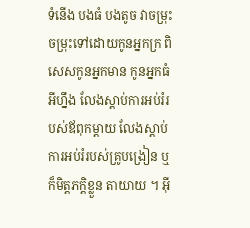ទំនើង បងធំ បងតូច វាចម្រុះ ចម្រុះទៅដោយកូនអ្នកក្រ ពិសេសកូនអ្នកមាន កូនអ្នកធំអីហ្នឹង លែងស្ដាប់ការអប់រំរបស់ឪពុកម្ដាយ លែងស្ដាប់ការអប់រំរបស់គ្រូបង្រៀន ឬក៏មិត្តភក្ដិខ្លួន តាយាយ ។ អ៊ី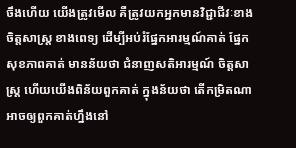ចឹងហើយ យើងត្រូវមើល គឺត្រូវយកអ្នកមានវិជ្ជាជីវៈខាងចិត្តសាស្រ្ត ខាងពេទ្យ ដើម្បីអប់រំផ្នែកអារម្មណ៍គាត់ ផ្នែកសុខភាពគាត់ មានន័យថា ជំនាញសតិអារម្មណ៍ ចិត្តសាស្រ្ត ហើយយើងពិន័យពួកគាត់ ក្នុងន័យថា តើកម្រិតណាអាចឲ្យពួកគាត់ហ្នឹងនៅ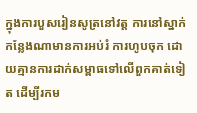ក្នុងការបួសរៀនសូត្រនៅវត្ត ការនៅស្នាក់កន្លែងណាមានការអប់រំ ការហូបចុក ដោយគ្មានការដាក់សម្ពាធទៅលើពួកគាត់ទៀត ដើម្បីរកម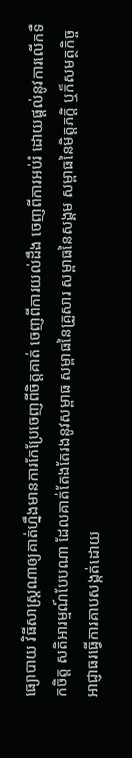ធ្យោបាយ វិធីសាស្រ្តណាឲ្យគាត់ហ្នឹងមានការកែប្រែចេញពីចិត្តគាត់ ចេញពីការយល់ដឹង ចេញពីការអប់រំ ដោយផ្ដល់នូវការលើកទឺកចិត្ត សតិអារម្មណ៍បែបណា ដែលគាត់តែងតែរងនូវសម្ពាធ សម្ពាធនៃគ្រួសារ សម្ពាធនៃសង្គម សម្ពាធនៃមិត្តភក្ដិ ឬក៏សមត្ថកិច្ច អាជ្ញាធរធ្វើការគាបសង្កត់ដោយ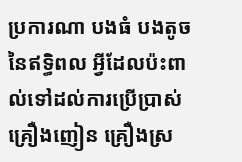ប្រការណា បងធំ បងតូច នៃឥទ្ធិពល អ្វីដែលប៉ះពាល់ទៅដល់ការប្រើប្រាស់គ្រឿងញៀន គ្រឿងស្រ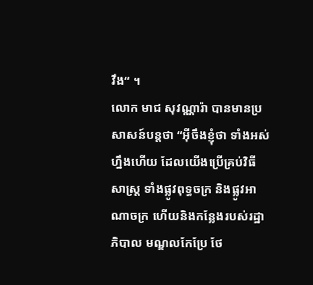វឹង“ ។
លោក មាជ សុវណ្ណារ៉ា បានមានប្រសាសន៍បន្តថា “អ៊ីចឹងខ្ញុំថា ទាំងអស់ហ្នឹងហើយ ដែលយើងប្រើគ្រប់វិធីសាស្រ្ត ទាំងផ្លូវពុទ្ធចក្រ និងផ្លូវអាណាចក្រ ហើយនិងកន្លែងរបស់រដ្ឋាភិបាល មណ្ឌលកែប្រែ ថែ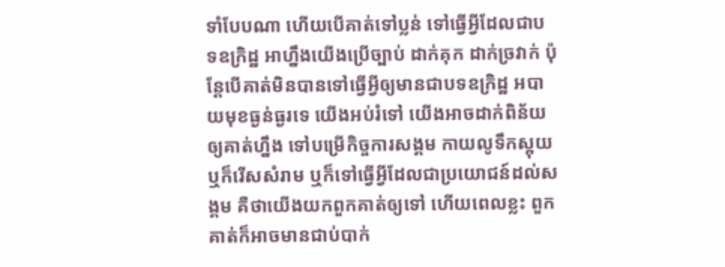ទាំបែបណា ហើយបើគាត់ទៅប្លន់ ទៅធ្វើអ្វីដែលជាបទឧក្រិដ្ឋ អាហ្នឹងយើងប្រើច្បាប់ ដាក់គុក ដាក់ច្រវាក់ ប៉ុន្តែបើគាត់មិនបានទៅធ្វើអ្វីឲ្យមានជាបទឧក្រិដ្ឋ អបាយមុខធ្ងន់ធ្ងរទេ យើងអប់រំទៅ យើងអាចដាក់ពិន័យឲ្យគាត់ហ្នឹង ទៅបម្រើកិច្ចការសង្គម កាយលូទឹកស្អុយ ឬក៏រើសសំរាម ឬក៏ទៅធ្វើអ្វីដែលជាប្រយោជន៍ដល់សង្គម គឺថាយើងយកពួកគាត់ឲ្យទៅ ហើយពេលខ្លះ ពួកគាត់ក៏អាចមានជាប់បាក់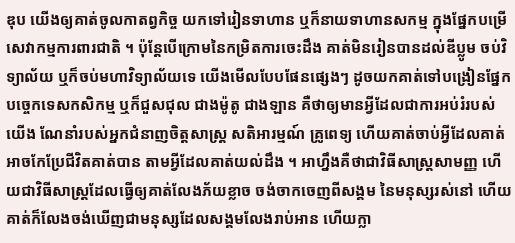ឌុប យើងឲ្យគាត់ចូលកាតព្វកិច្ច យកទៅរៀនទាហាន ឬក៏នាយទាហានសកម្ម ក្នុងផ្នែកបម្រើសេវាកម្មការពារជាតិ ។ ប៉ុន្តែបើក្រោមនៃកម្រិតការចេះដឹង គាត់មិនរៀនបានដល់ឌីប្លូម ចប់វិទ្យាល័យ ឬក៏ចប់មហាវិទ្យាល័យទេ យើងមើលបែបផែនផ្សេងៗ ដូចយកគាត់ទៅបង្រៀនផ្នែកបច្ចេកទេសកសិកម្ម ឬក៏ជួសជុល ជាងម៉ូតូ ជាងឡាន គឺថាឲ្យមានអ្វីដែលជាការអប់រំរបស់យើង ណែនាំរបស់អ្នកជំនាញចិត្តសាស្រ្ត សតិអារម្មណ៍ គ្រូពេទ្យ ហើយគាត់ចាប់អ្វីដែលគាត់អាចកែប្រែជីវិតគាត់បាន តាមអ្វីដែលគាត់យល់ដឹង ។ អាហ្នឹងគឺថាជាវិធីសាស្រ្តសាមញ្ញ ហើយជាវិធីសាស្រ្តដែលធ្វើឲ្យគាត់លែងភ័យខ្លាច ចង់ចាកចេញពីសង្គម នៃមនុស្សរស់នៅ ហើយគាត់ក៏លែងចង់ឃើញជាមនុស្សដែលសង្គមលែងរាប់អាន ហើយក្លា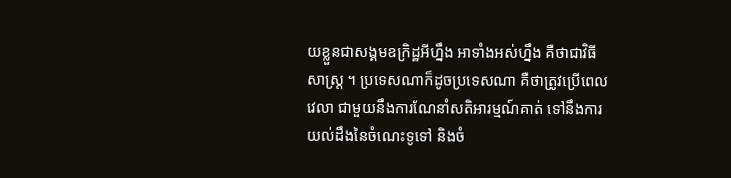យខ្លួនជាសង្គមឧក្រិដ្ឋអីហ្នឹង អាទាំងអស់ហ្នឹង គឺថាជាវិធីសាស្រ្ត ។ ប្រទេសណាក៏ដូចប្រទេសណា គឺថាត្រូវប្រើពេលវេលា ជាមួយនឹងការណែនាំសតិអារម្មណ៍គាត់ ទៅនឹងការយល់ដឹងនៃចំណេះទូទៅ និងចំ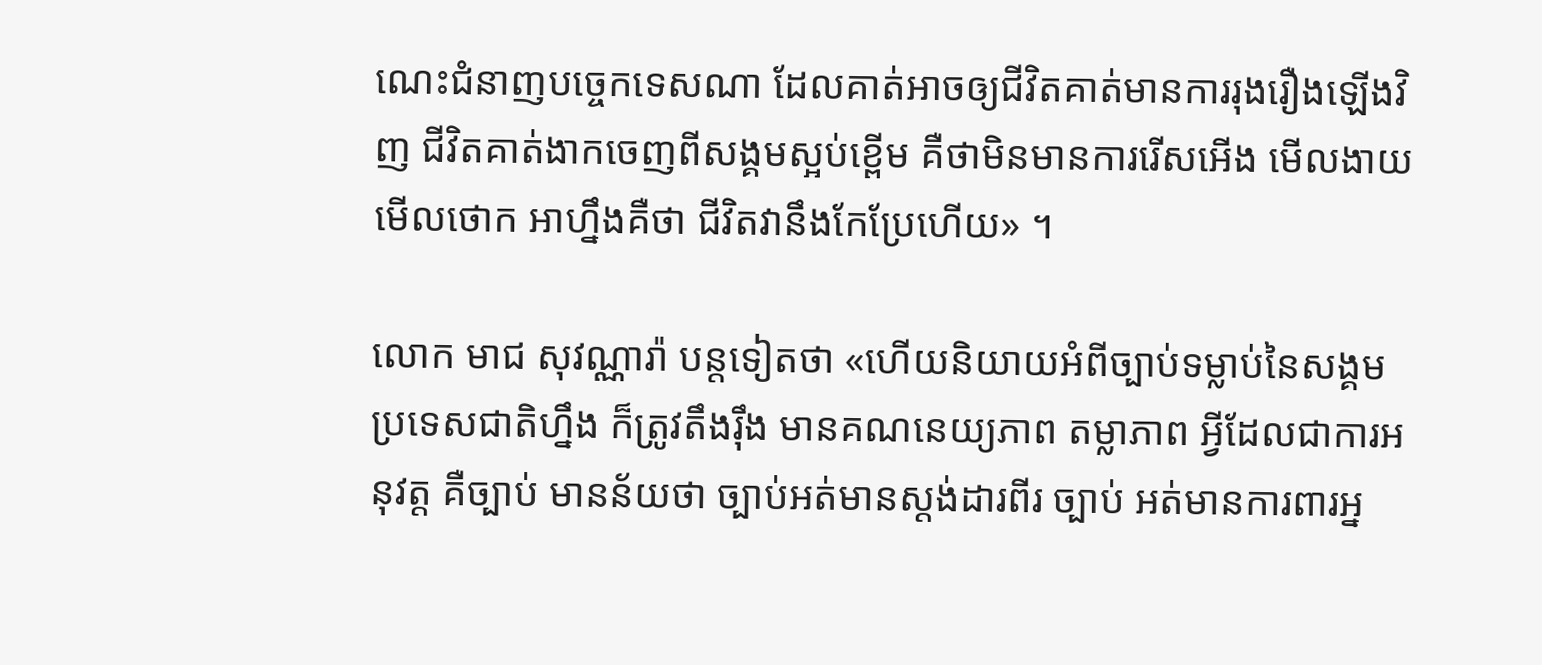ណេះជំនាញបច្ចេកទេសណា ដែលគាត់អាចឲ្យជីវិតគាត់មានការរុងរឿងឡើងវិញ ជីវិតគាត់ងាកចេញពីសង្គមស្អប់ខ្ពើម គឺថាមិនមានការរើសអើង មើលងាយ មើលថោក អាហ្នឹងគឺថា ជីវិតវានឹងកែប្រែហើយ» ។

លោក មាជ សុវណ្ណារ៉ា បន្តទៀតថា «ហើយនិយាយអំពីច្បាប់ទម្លាប់នៃសង្គម ប្រទេសជាតិហ្នឹង ក៏ត្រូវតឹងរ៉ឹង មានគណនេយ្យភាព តម្លាភាព អ្វីដែលជាការអនុវត្ត គឺច្បាប់ មានន័យថា ច្បាប់អត់មានស្ដង់ដារពីរ ច្បាប់ អត់មានការពារអ្ន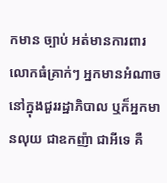កមាន ច្បាប់ អត់មានការពារលោកធំគ្រាក់ៗ អ្នកមានអំណាចនៅក្នុងជួររដ្ឋាភិបាល ឬក៏អ្នកមានលុយ ជាឧកញ៉ា ជាអីទេ គឺ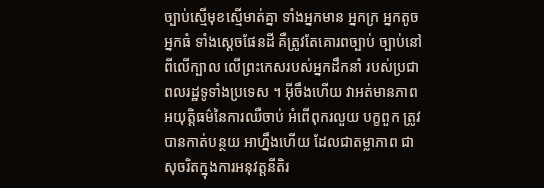ច្បាប់ស្មើមុខស្មើមាត់គ្នា ទាំងអ្នកមាន អ្នកក្រ អ្នកតូច អ្នកធំ ទាំងស្ដេចផែនដី គឺត្រូវតែគោរពច្បាប់ ច្បាប់នៅពីលើក្បាល លើព្រះកេសរបស់អ្នកដឹកនាំ របស់ប្រជាពលរដ្ឋទូទាំងប្រទេស ។ អ៊ីចឹងហើយ វាអត់មានភាពអយុត្តិធម៌នៃការឈឺចាប់ អំពើពុករលួយ បក្ខពួក ត្រូវបានកាត់បន្ថយ អាហ្នឹងហើយ ដែលជាតម្លាភាព ជាសុចរិតក្នុងការអនុវត្តនីតិរ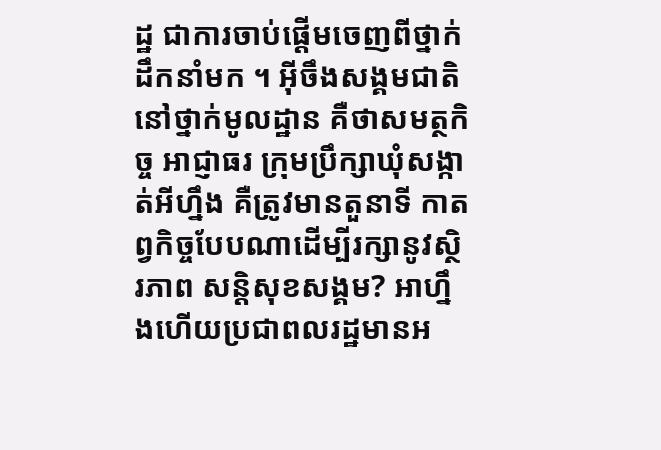ដ្ឋ ជាការចាប់ផ្ដើមចេញពីថ្នាក់ដឹកនាំមក ។ អ៊ីចឹងសង្គមជាតិនៅថ្នាក់មូលដ្ឋាន គឺថាសមត្ថកិច្ច អាជ្ញាធរ ក្រុមប្រឹក្សាឃុំសង្កាត់អីហ្នឹង គឺត្រូវមានតួនាទី កាតព្វកិច្ចបែបណាដើម្បីរក្សានូវស្ថិរភាព សន្តិសុខសង្គម? អាហ្នឹងហើយប្រជាពលរដ្ឋមានអ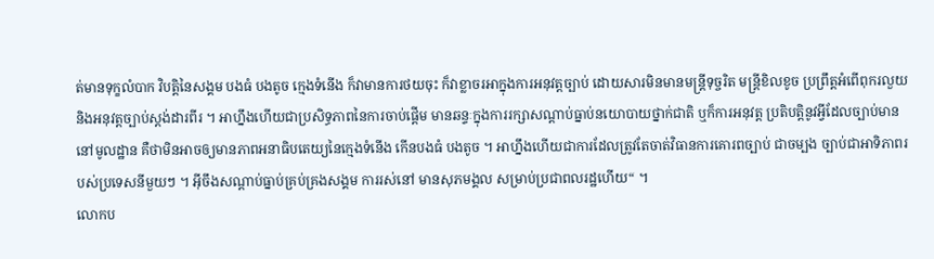ត់មានទុក្ខលំបាក វិបត្តិនៃសង្គម បងធំ បងតូច ក្មេងទំនើង ក៏វាមានការថយចុះ ក៏វាខ្លាចរអាក្នុងការអនុវត្តច្បាប់ ដោយសារមិនមានមន្រ្តីទុច្ចរិត មន្រ្តីខិលខូច ប្រព្រឹត្តអំពើពុករលួយ និងអនុវត្តច្បាប់ស្ដង់ដារពីរ ។ អាហ្នឹងហើយជាប្រសិទ្ធភាពនៃការចាប់ផ្ដើម មានឆន្ទៈក្នុងការរក្សាសណ្ដាប់ធ្នាប់នយោបាយថ្នាក់ជាតិ ឬក៏ការអនុវត្ត ប្រតិបត្តិនូវអ្វីដែលច្បាប់មាននៅមូលដ្ឋាន គឺថាមិនអាចឲ្យមានភាពអនាធិបតេយ្យនៃក្មេងទំនើង កើនបងធំ បងតូច ។ អាហ្នឹងហើយជាការដែលត្រូវតែចាត់វិធានការគោរពច្បាប់ ជាចម្បង ច្បាប់ជាអាទិភាពរបស់ប្រទេសនីមួយៗ ។ អ៊ីចឹងសណ្ដាប់ធ្នាប់គ្រប់គ្រងសង្គម ការរស់នៅ មានសុភមង្គល សម្រាប់ប្រជាពលរដ្ឋហើយ“ ។
លោកប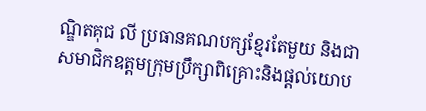ណ្ឌិតគុជ លី ប្រធានគណបក្សខ្មែរតែមួយ និងជាសមាជិកឧត្តមក្រុមប្រឹក្សាពិគ្រោះនិងផ្តល់យោប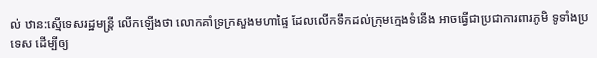ល់ ឋាន:ស្មើទេសរដ្ឋមន្ត្រី លើកឡើងថា លោកគាំទ្រក្រសួងមហាផ្ទៃ ដែលលើកទឹកដល់ក្រុមក្មេងទំនើង អាចធ្វើជាប្រជាការពារភូមិ ទូទាំងប្រទេស ដើម្បីឲ្យ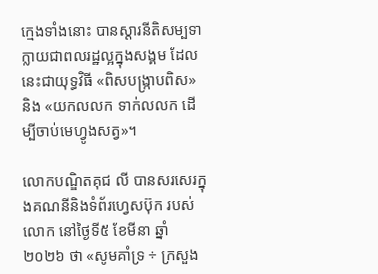ក្មេងទាំងនោះ បានស្ដារនីតិសម្បទា ក្លាយជាពលរដ្ឋល្អក្នុងសង្គម ដែលនេះជាយុទ្ធវិធី «ពិសបង្ក្រាបពិស» និង «យកលលក ទាក់លលក ដើម្បីចាប់មេហ្វូងសត្វ»។

លោកបណ្ឌិតគុជ លី បានសរសេរក្នុងគណនីនិងទំព័រហ្វេសប៊ុក របស់លោក នៅថ្ងៃទី៥ ខែមីនា ឆ្នាំ២០២៦ ថា «សូមគាំទ្រ ÷ ក្រសួង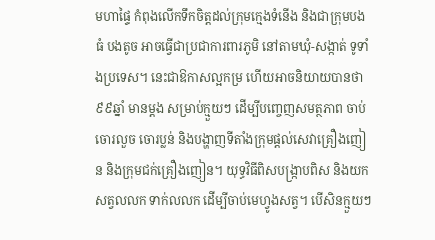មហាផ្ទៃ កំពុងលើកទឹកចិត្តដល់ក្រុមក្មេងទំនើង និងជាក្រុមបងធំ បងតូច អាចធ្វើជាប្រជាការពារភូមិ នៅតាមឃុំ-សង្កាត់ ទូទាំងប្រទេស។ នេះជាឱកាសល្អកម្រ ហើយអាចនិយាយបានថា ៩៩ឆ្នាំ មានម្តង សម្រាប់ក្មួយៗ ដើម្បីបញ្ចេញសមត្ថភាព ចាប់ចោរលួច ចោរប្លន់ និងបង្ហាញទីតាំងក្រុមផ្តល់សេវាគ្រឿងញៀន និងក្រុមជក់គ្រឿងញៀន។ យុទ្ធវិធីពិសបង្ក្រាបពិស និងយកសត្វលលក ទាក់លលក ដើម្បីចាប់មេហ្វូងសត្វ។ បើសិនក្មួយៗ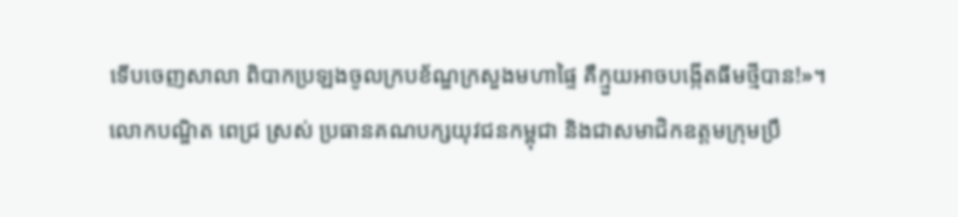ទើបចេញសាលា ពិបាកប្រឡងចូលក្របខ័ណ្ឌក្រសួងមហាផ្ទៃ គឺក្មួយអាចបង្កើតធីមថ្មីបាន!»។
លោកបណ្ឌិត ពេជ្រ ស្រស់ ប្រធានគណបក្សយុវជនកម្ពុជា និងជាសមាជិកឧត្តមក្រុមប្រឹ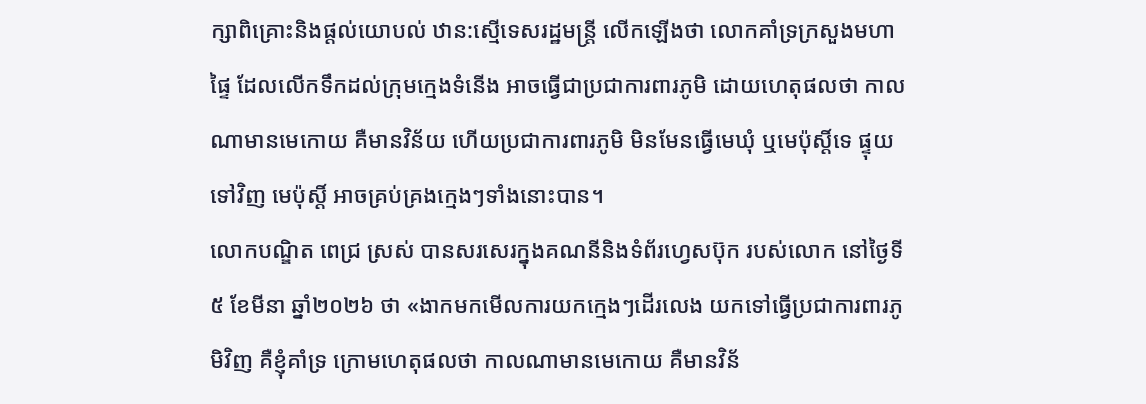ក្សាពិគ្រោះនិងផ្តល់យោបល់ ឋាន:ស្មើទេសរដ្ឋមន្ត្រី លើកឡើងថា លោកគាំទ្រក្រសួងមហាផ្ទៃ ដែលលើកទឹកដល់ក្រុមក្មេងទំនើង អាចធ្វើជាប្រជាការពារភូមិ ដោយហេតុផលថា កាលណាមានមេកោយ គឺមានវិន័យ ហើយប្រជាការពារភូមិ មិនមែនធ្វើមេឃុំ ឬមេប៉ុស្តិ៍ទេ ផ្ទុយទៅវិញ មេប៉ុស្តិ៍ អាចគ្រប់គ្រងក្មេងៗទាំងនោះបាន។
លោកបណ្ឌិត ពេជ្រ ស្រស់ បានសរសេរក្នុងគណនីនិងទំព័រហ្វេសប៊ុក របស់លោក នៅថ្ងៃទី៥ ខែមីនា ឆ្នាំ២០២៦ ថា «ងាកមកមើលការយកក្មេងៗដើរលេង យកទៅធ្វើប្រជាការពារភូមិវិញ គឺខ្ញុំគាំទ្រ ក្រោមហេតុផលថា កាលណាមានមេកោយ គឺមានវិន័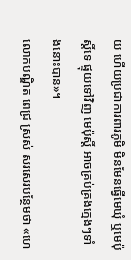យ ហើយប្រជាការពារភូមិ មិនមែនធ្វើមេឃុំ ឬមេប៉ុស្តិ៍ទេ ផ្ទុយទៅវិញ មេប៉ុស្តិ៍ អាចគ្រប់គ្រងក្មេងៗទាំងនោះបាន»។
លោកបណ្ឌិត ពេជ្រ ស្រស់ សរសេរបន្ថែមថា «ហេ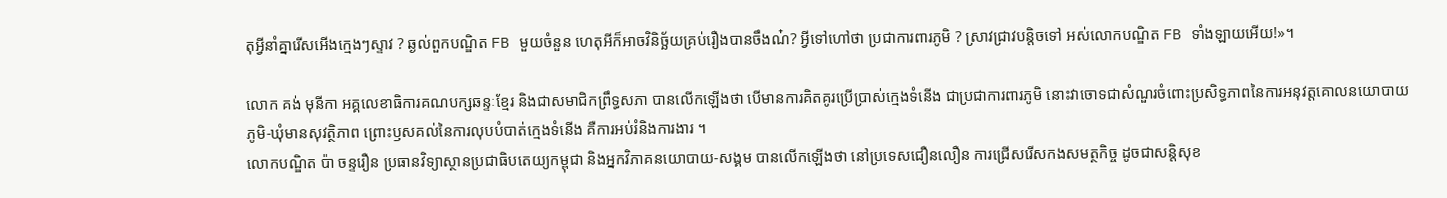តុអ្វីនាំគ្នារើសអើងក្មេងៗស្ទាវ ? ឆ្ងល់ពួកបណ្ឌិត FB មួយចំនួន ហេតុអីក៏អាចវិនិច្ឆ័យគ្រប់រឿងបានចឹងណ៎? អ្វីទៅហៅថា ប្រជាការពារភូមិ ? ស្រាវជ្រាវបន្តិចទៅ អស់លោកបណ្ឌិត FB ទាំងឡាយអើយ!»។

លោក គង់ មុនីកា អគ្គលេខាធិការគណបក្សឆន្ទៈខ្មែរ និងជាសមាជិកព្រឹទ្ធសភា បានលើកឡើងថា បើមានការគិតគូរប្រើប្រាស់ក្មេងទំនើង ជាប្រជាការពារភូមិ នោះវាចោទជាសំណួរចំពោះប្រសិទ្ធភាពនៃការអនុវត្តគោលនយោបាយភូមិ-ឃុំមានសុវត្ថិភាព ព្រោះឫសគល់នៃការលុបបំបាត់ក្មេងទំនើង គឺការអប់រំនិងការងារ ។
លោកបណ្ឌិត ប៉ា ចន្ទរឿន ប្រធានវិទ្យាស្ថានប្រជាធិបតេយ្យកម្ពុជា និងអ្នកវិភាគនយោបាយ-សង្គម បានលើកឡើងថា នៅប្រទេសជឿនលឿន ការជ្រើសរើសកងសមត្ថកិច្ច ដូចជាសន្តិសុខ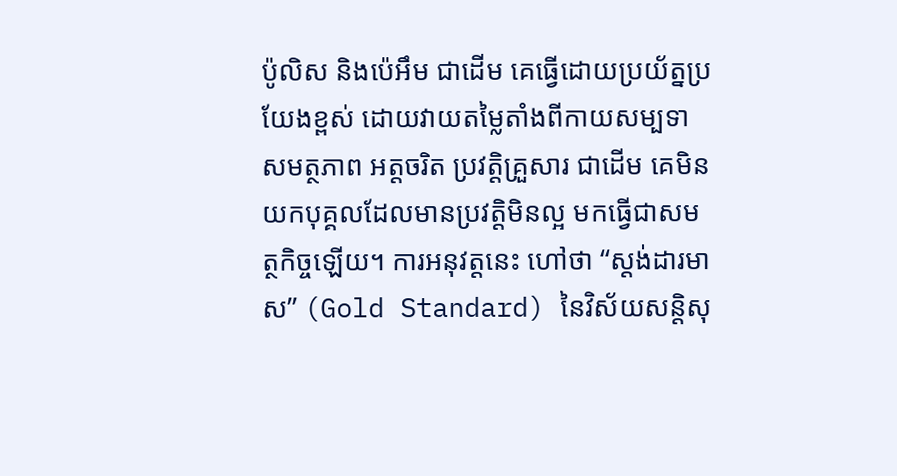ប៉ូលិស និងប៉េអឹម ជាដើម គេធ្វើដោយប្រយ័ត្នប្រយែងខ្ពស់ ដោយវាយតម្លៃតាំងពីកាយសម្បទា សមត្ថភាព អត្តចរិត ប្រវត្តិគ្រួសារ ជាដើម គេមិនយកបុគ្គលដែលមានប្រវត្តិមិនល្អ មកធ្វើជាសមត្ថកិច្ចឡើយ។ ការអនុវត្តនេះ ហៅថា “ស្តង់ដារមាស” (Gold Standard) នៃវិស័យសន្តិសុ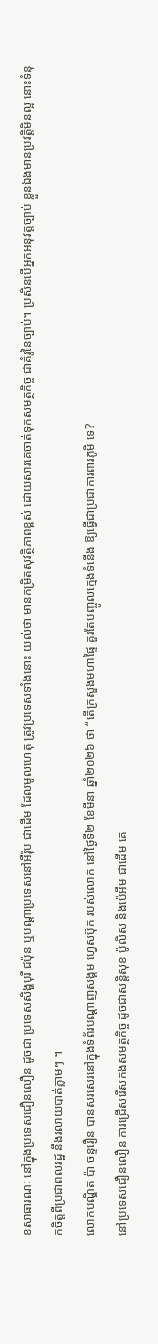ខសាធារណៈ នៅក្នុងប្រទេសជឿនលឿន ដូចជា ប្រទេសសិង្ហបុរី ជប៉ុន ឬបណ្តាប្រទេសនៅអឺរ៉ុប ជាដើម ដែលមូលហេតុ ត្រូវប្រទេសទាំងនោះ យល់ថា មានកម្រិតសុវត្ថិភាពខ្ពស់ ដោយសារគេចាត់ទុកសមត្ថកិច្ច ជាគំរូនៃច្បាប់។ ប្រសិនបើអ្នកអនុវត្តច្បាប់ ខ្លួនឯងមានប្រវត្តិមិនល្អ នោះទំនុកចិត្តពីប្រជាពលរដ្ឋ នឹងរលាយបាត់ភ្លាមៗ ។
លោកបណ្ឌិត ប៉ា ចន្ទរឿន បានសរសេរនៅក្នុងទំព័របណ្ដាញសង្គម ហ្វេសប៊ុក របស់លោក នៅថ្ងៃទី២ ខែមីនា ឆ្នាំ២០២៦ ថា “តើក្រសួងមហាផ្ទៃ គួរតែបញ្ចូលក្មេងទំនើង ឱ្យធ្វើជាប្រជាការពារភូមិ ទេ?
នៅប្រទេសជឿនលឿន ការជ្រើសរើសកងសមត្ថកិច្ច ដូចជាសន្តិសុខ ប៉ូលិស និងប៉េអឹម ជាដើម គេ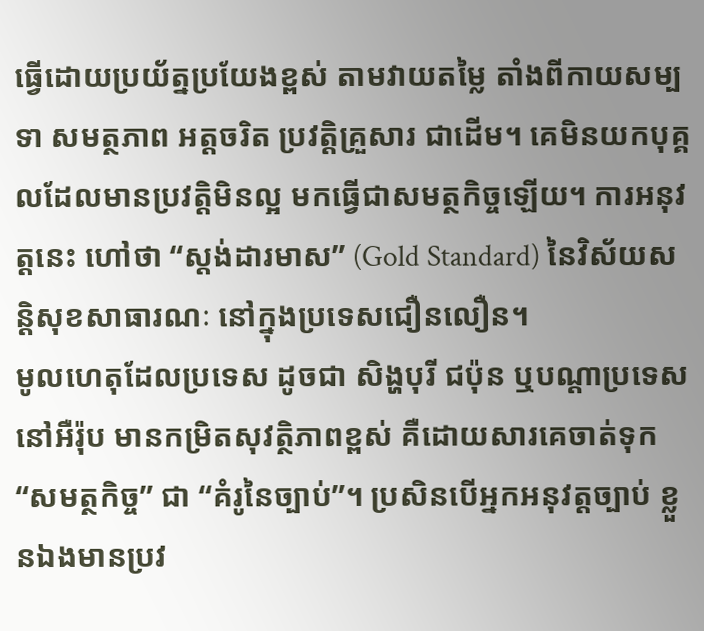ធ្វើដោយប្រយ័ត្នប្រយែងខ្ពស់ តាមវាយតម្លៃ តាំងពីកាយសម្បទា សមត្ថភាព អត្តចរិត ប្រវត្តិគ្រួសារ ជាដើម។ គេមិនយកបុគ្គលដែលមានប្រវត្តិមិនល្អ មកធ្វើជាសមត្ថកិច្ចឡើយ។ ការអនុវត្តនេះ ហៅថា “ស្តង់ដារមាស” (Gold Standard) នៃវិស័យសន្តិសុខសាធារណៈ នៅក្នុងប្រទេសជឿនលឿន។
មូលហេតុដែលប្រទេស ដូចជា សិង្ហបុរី ជប៉ុន ឬបណ្តាប្រទេសនៅអឺរ៉ុប មានកម្រិតសុវត្ថិភាពខ្ពស់ គឺដោយសារគេចាត់ទុក “សមត្ថកិច្ច” ជា “គំរូនៃច្បាប់”។ ប្រសិនបើអ្នកអនុវត្តច្បាប់ ខ្លួនឯងមានប្រវ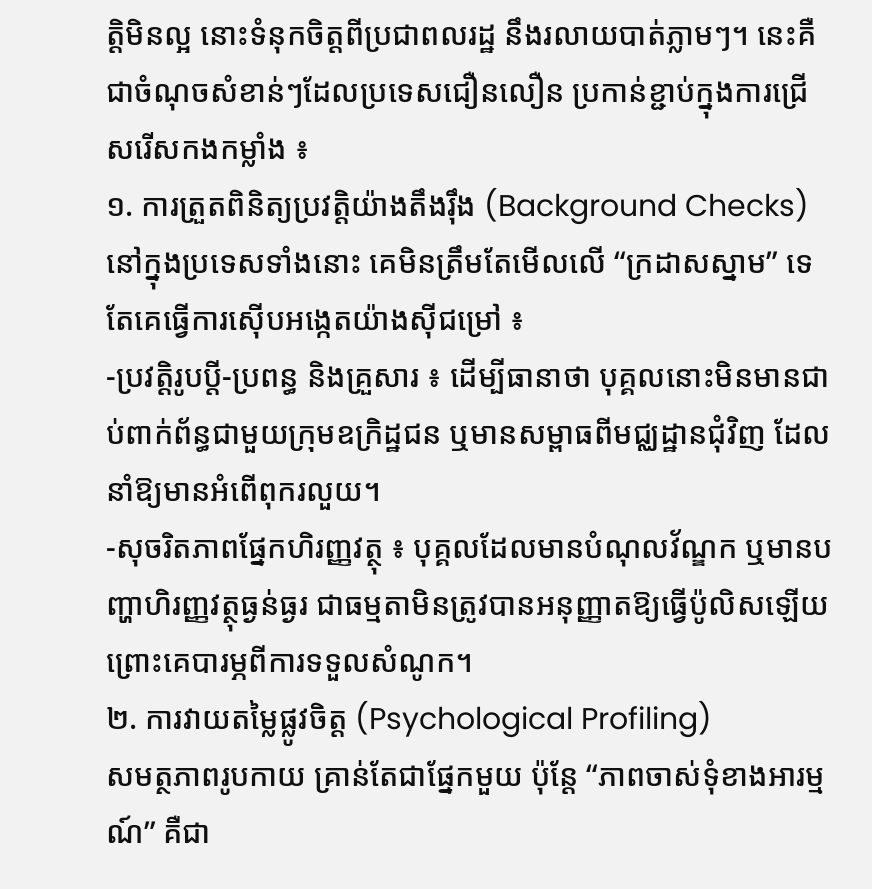ត្តិមិនល្អ នោះទំនុកចិត្តពីប្រជាពលរដ្ឋ នឹងរលាយបាត់ភ្លាមៗ។ នេះគឺជាចំណុចសំខាន់ៗដែលប្រទេសជឿនលឿន ប្រកាន់ខ្ជាប់ក្នុងការជ្រើសរើសកងកម្លាំង ៖
១. ការត្រួតពិនិត្យប្រវត្តិយ៉ាងតឹងរ៉ឹង (Background Checks)
នៅក្នុងប្រទេសទាំងនោះ គេមិនត្រឹមតែមើលលើ “ក្រដាសស្នាម” ទេ តែគេធ្វើការស៊ើបអង្កេតយ៉ាងស៊ីជម្រៅ ៖
-ប្រវត្តិរូបប្តី-ប្រពន្ធ និងគ្រួសារ ៖ ដើម្បីធានាថា បុគ្គលនោះមិនមានជាប់ពាក់ព័ន្ធជាមួយក្រុមឧក្រិដ្ឋជន ឬមានសម្ពាធពីមជ្ឈដ្ឋានជុំវិញ ដែលនាំឱ្យមានអំពើពុករលួយ។
-សុចរិតភាពផ្នែកហិរញ្ញវត្ថុ ៖ បុគ្គលដែលមានបំណុលវ័ណ្ឌក ឬមានបញ្ហាហិរញ្ញវត្ថុធ្ងន់ធ្ងរ ជាធម្មតាមិនត្រូវបានអនុញ្ញាតឱ្យធ្វើប៉ូលិសឡើយ ព្រោះគេបារម្ភពីការទទួលសំណូក។
២. ការវាយតម្លៃផ្លូវចិត្ត (Psychological Profiling)
សមត្ថភាពរូបកាយ គ្រាន់តែជាផ្នែកមួយ ប៉ុន្តែ “ភាពចាស់ទុំខាងអារម្មណ៍” គឺជា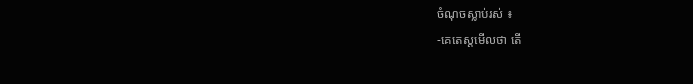ចំណុចស្លាប់រស់ ៖
-គេតេស្តមើលថា តើ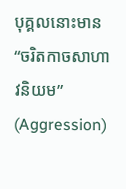បុគ្គលនោះមាន “ចរិតកាចសាហាវនិយម” (Aggression)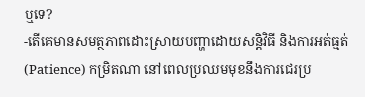ឬទេ?
-តើគេមានសមត្ថភាពដោះស្រាយបញ្ហាដោយសន្តិវិធី និងការអត់ធ្មត់ (Patience) កម្រិតណា នៅពេលប្រឈមមុខនឹងការជេរប្រ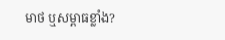មាថ ឬសម្ពាធខ្លាំង?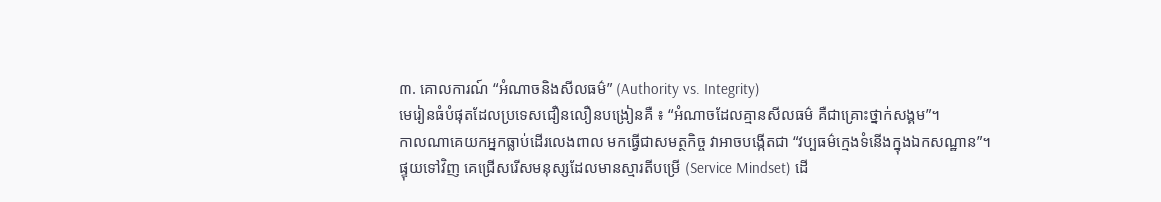៣. គោលការណ៍ “អំណាចនិងសីលធម៌” (Authority vs. Integrity)
មេរៀនធំបំផុតដែលប្រទេសជឿនលឿនបង្រៀនគឺ ៖ “អំណាចដែលគ្មានសីលធម៌ គឺជាគ្រោះថ្នាក់សង្គម”។
កាលណាគេយកអ្នកធ្លាប់ដើរលេងពាល មកធ្វើជាសមត្ថកិច្ច វាអាចបង្កើតជា “វប្បធម៌ក្មេងទំនើងក្នុងឯកសណ្ឋាន”។
ផ្ទុយទៅវិញ គេជ្រើសរើសមនុស្សដែលមានស្មារតីបម្រើ (Service Mindset) ដើ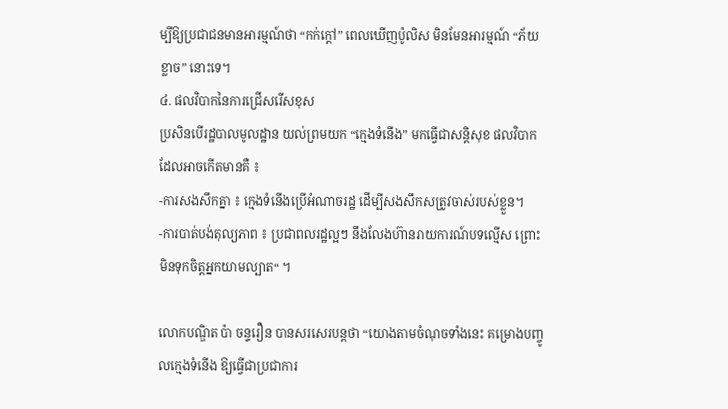ម្បីឱ្យប្រជាជនមានអារម្មណ៍ថា “កក់ក្តៅ” ពេលឃើញប៉ូលិស មិនមែនអារម្មណ៍ “ភ័យខ្លាច” នោះទេ។
៤. ផលវិបាកនៃការជ្រើសរើសខុស
ប្រសិនបើរដ្ឋបាលមូលដ្ឋាន យល់ព្រមយក “ក្មេងទំនើង” មកធ្វើជាសន្តិសុខ ផលវិបាកដែលអាចកើតមានគឺ ៖
-ការសងសឹកគ្នា ៖ ក្មេងទំនើងប្រើអំណាចរដ្ឋ ដើម្បីសងសឹកសត្រូវចាស់របស់ខ្លួន។
-ការបាត់បង់តុល្យភាព ៖ ប្រជាពលរដ្ឋល្អៗ នឹងលែងហ៊ានរាយការណ៍បទល្មើស ព្រោះមិនទុកចិត្តអ្នកយាមល្បាត“ ។

លោកបណ្ឌិត ប៉ា ចន្ទរឿន បានសរសេរបន្តថា “យោងតាមចំណុចទាំងនេះ គម្រោងបញ្ចូលក្មេងទំនើង ឱ្យធ្វើជាប្រជាការ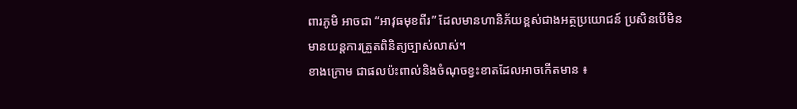ពារភូមិ អាចជា “អាវុធមុខពីរ” ដែលមានហានិភ័យខ្ពស់ជាងអត្ថប្រយោជន៍ ប្រសិនបើមិនមានយន្តការត្រួតពិនិត្យច្បាស់លាស់។
ខាងក្រោម ជាផលប៉ះពាល់និងចំណុចខ្វះខាតដែលអាចកើតមាន ៖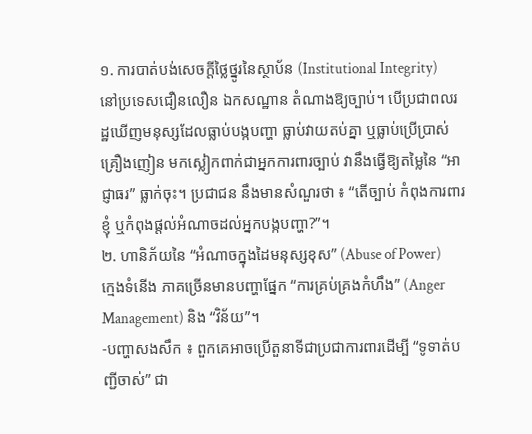១. ការបាត់បង់សេចក្តីថ្លៃថ្នូរនៃស្ថាប័ន (Institutional Integrity)
នៅប្រទេសជឿនលឿន ឯកសណ្ឋាន តំណាងឱ្យច្បាប់។ បើប្រជាពលរដ្ឋឃើញមនុស្សដែលធ្លាប់បង្កបញ្ហា ធ្លាប់វាយតប់គ្នា ឬធ្លាប់ប្រើប្រាស់គ្រឿងញៀន មកស្លៀកពាក់ជាអ្នកការពារច្បាប់ វានឹងធ្វើឱ្យតម្លៃនៃ “អាជ្ញាធរ” ធ្លាក់ចុះ។ ប្រជាជន នឹងមានសំណួរថា ៖ “តើច្បាប់ កំពុងការពារខ្ញុំ ឬកំពុងផ្តល់អំណាចដល់អ្នកបង្កបញ្ហា?”។
២. ហានិភ័យនៃ “អំណាចក្នុងដៃមនុស្សខុស” (Abuse of Power)
ក្មេងទំនើង ភាគច្រើនមានបញ្ហាផ្នែក “ការគ្រប់គ្រងកំហឹង” (Anger Management) និង “វិន័យ”។
-បញ្ហាសងសឹក ៖ ពួកគេអាចប្រើតួនាទីជាប្រជាការពារដើម្បី “ទូទាត់បញ្ជីចាស់” ជា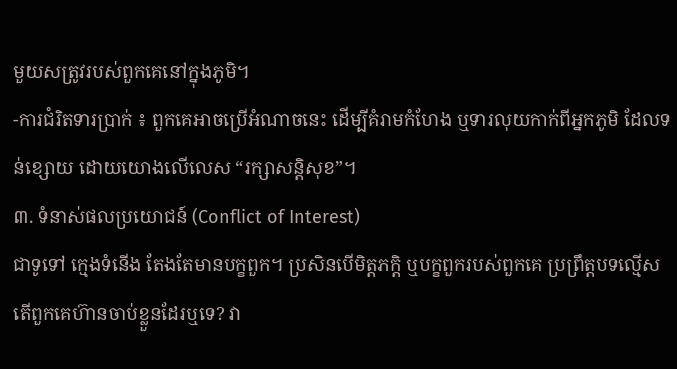មួយសត្រូវរបស់ពួកគេនៅក្នុងភូមិ។
-ការជំរិតទារប្រាក់ ៖ ពួកគេអាចប្រើអំណាចនេះ ដើម្បីគំរាមកំហែង ឬទារលុយកាក់ពីអ្នកភូមិ ដែលទន់ខ្សោយ ដោយយោងលើលេស “រក្សាសន្តិសុខ”។
៣. ទំនាស់ផលប្រយោជន៍ (Conflict of Interest)
ជាទូទៅ ក្មេងទំនើង តែងតែមានបក្ខពួក។ ប្រសិនបើមិត្តភក្តិ ឬបក្ខពួករបស់ពួកគេ ប្រព្រឹត្តបទល្មើស តើពួកគេហ៊ានចាប់ខ្លួនដែរឬទេ? វា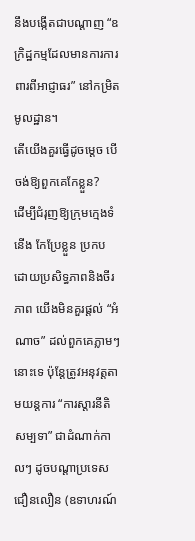នឹងបង្កើតជាបណ្តាញ “ឧក្រិដ្ឋកម្មដែលមានការការពារពីអាជ្ញាធរ” នៅកម្រិតមូលដ្ឋាន។
តើយើងគួរធ្វើដូចម្តេច បើចង់ឱ្យពួកគេកែខ្លួន?
ដើម្បីជំរុញឱ្យក្រុមក្មេងទំនើង កែប្រែខ្លួន ប្រកបដោយប្រសិទ្ធភាពនិងចីរភាព យើងមិនគួរផ្តល់ “អំណាច” ដល់ពួកគេភ្លាមៗនោះទេ ប៉ុន្តែត្រូវអនុវត្តតាមយន្តការ “ការស្តារនីតិសម្បទា” ជាដំណាក់កាលៗ ដូចបណ្តាប្រទេសជឿនលឿន (ឧទាហរណ៍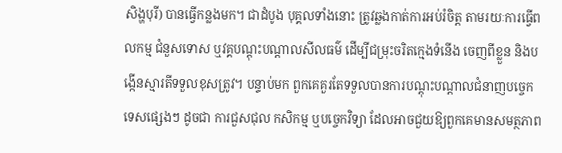សិង្ហបុរី) បានធ្វើកន្លងមក។ ជាដំបូង បុគ្គលទាំងនោះ ត្រូវឆ្លងកាត់ការអប់រំចិត្ត តាមរយៈការធ្វើពលកម្ម ជំនួសទោស ឬវគ្គបណ្តុះបណ្តាលសីលធម៌ ដើម្បីជម្រុះចរិតក្មេងទំនើង ចេញពីខ្លួន និងបង្កើនស្មារតីទទួលខុសត្រូវ។ បន្ទាប់មក ពួកគេគួរតែទទួលបានការបណ្តុះបណ្តាលជំនាញបច្ចេកទេសផ្សេងៗ ដូចជា ការជួសជុល កសិកម្ម ឬបច្ចេកវិទ្យា ដែលអាចជួយឱ្យពួកគេមានសមត្ថភាព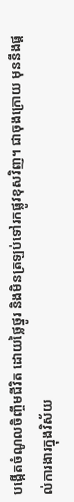បង្កើតចំណូលចិញ្ចឹមជីវិត ដោយថ្លៃថ្នូរ និងមិនត្រឡប់ទៅរកផ្លូវខុសវិញ។ ជាចុងក្រោយ មុននឹងផ្តល់ការងារក្នុងវិស័យ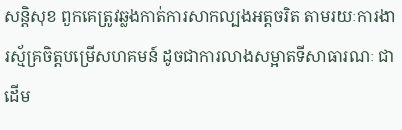សន្តិសុខ ពួកគេត្រូវឆ្លងកាត់ការសាកល្បងអត្តចរិត តាមរយៈការងារស្ម័គ្រចិត្តបម្រើសហគមន៍ ដូចជាការលាងសម្អាតទីសាធារណៈ ជាដើម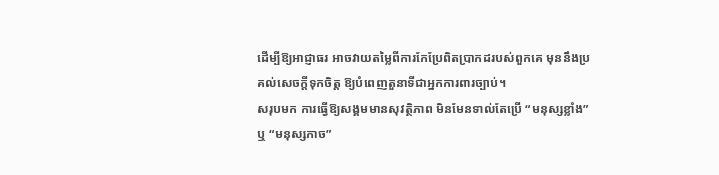ដើម្បីឱ្យអាជ្ញាធរ អាចវាយតម្លៃពីការកែប្រែពិតប្រាកដរបស់ពួកគេ មុននឹងប្រគល់សេចក្តីទុកចិត្ត ឱ្យបំពេញតួនាទីជាអ្នកការពារច្បាប់។
សរុបមក ការធ្វើឱ្យសង្គមមានសុវត្ថិភាព មិនមែនទាល់តែប្រើ “មនុស្សខ្លាំង” ឬ “មនុស្សកាច”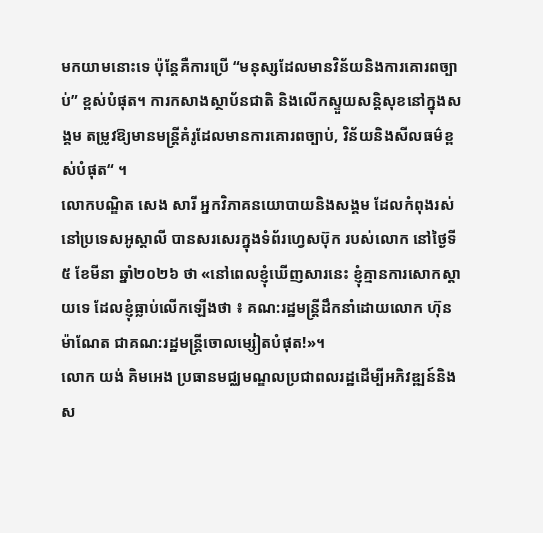មកយាមនោះទេ ប៉ុន្តែគឺការប្រើ “មនុស្សដែលមានវិន័យនិងការគោរពច្បាប់” ខ្ពស់បំផុត។ ការកសាងស្ថាប័នជាតិ និងលើកស្ទួយសន្តិសុខនៅក្នុងសង្គម តម្រូវឱ្យមានមន្ត្រីគំរូដែលមានការគោរពច្បាប់, វិន័យនិងសីលធម៌ខ្ពស់បំផុត“ ។
លោកបណ្ឌិត សេង សារី អ្នកវិភាគនយោបាយនិងសង្គម ដែលកំពុងរស់នៅប្រទេសអូស្តាលី បានសរសេរក្នុងទំព័រហ្វេសប៊ុក របស់លោក នៅថ្ងៃទី៥ ខែមីនា ឆ្នាំ២០២៦ ថា «នៅពេលខ្ញុំឃើញសារនេះ ខ្ញុំគ្មានការសោកស្តាយទេ ដែលខ្ញុំធ្លាប់លើកឡើងថា ៖ គណ:រដ្ឋមន្រ្តីដឹកនាំដោយលោក ហ៊ុន ម៉ាណែត ជាគណ:រដ្ឋមន្រ្តីចោលម្សៀតបំផុត!»។
លោក យង់ គិមអេង ប្រធានមជ្ឈមណ្ឌលប្រជាពលរដ្ឋដើម្បីអភិវឌ្ឍន៍និងស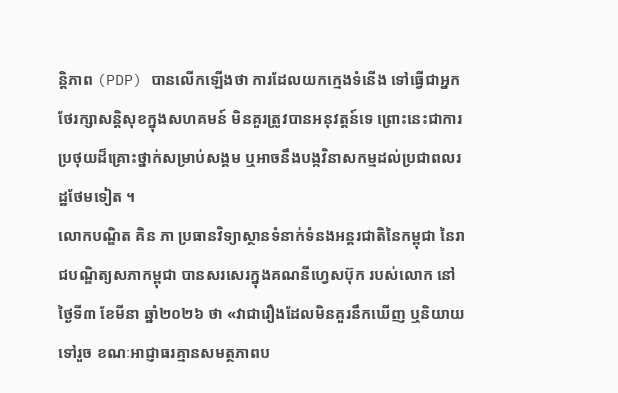ន្តិភាព (PDP) បានលើកឡើងថា ការដែលយកក្មេងទំនើង ទៅធ្វើជាអ្នកថែរក្សាសន្តិសុខក្នុងសហគមន៍ មិនគួរត្រូវបានអនុវត្តន៍ទេ ព្រោះនេះជាការប្រថុយដ៏គ្រោះថ្នាក់សម្រាប់សង្គម ឬអាចនឹងបង្កវិនាសកម្មដល់ប្រជាពលរដ្ឋថែមទៀត ។
លោកបណ្ឌិត គិន ភា ប្រធានវិទ្យាស្ថានទំនាក់ទំនងអន្តរជាតិនៃកម្ពុជា នៃរាជបណ្ឌិត្យសភាកម្ពុជា បានសរសេរក្នុងគណនីហ្វេសប៊ុក របស់លោក នៅថ្ងៃទី៣ ខែមីនា ឆ្នាំ២០២៦ ថា «វាជារឿងដែលមិនគួរនឹកឃើញ ឬនិយាយទៅរួច ខណៈអាជ្ញាធរគ្មានសមត្ថភាពប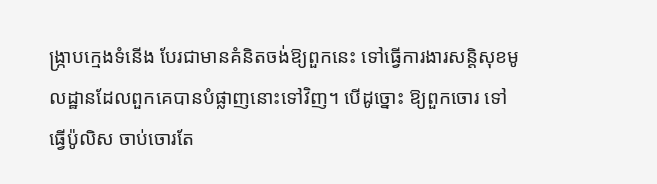ង្ក្រាបក្មេងទំនើង បែរជាមានគំនិតចង់ឱ្យពួកនេះ ទៅធ្វើការងារសន្តិសុខមូលដ្ឋានដែលពួកគេបានបំផ្លាញនោះទៅវិញ។ បើដូច្នោះ ឱ្យពួកចោរ ទៅធ្វើប៉ូលិស ចាប់ចោរតែ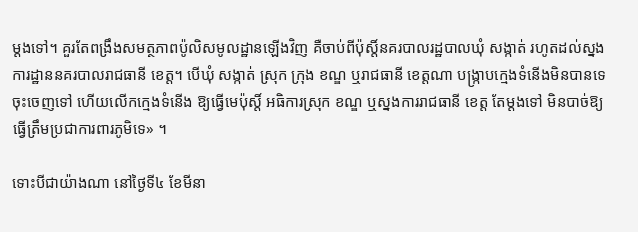ម្តងទៅ។ គួរតែពង្រឹងសមត្ថភាពប៉ូលិសមូលដ្ឋានឡើងវិញ គឺចាប់ពីប៉ុស្តិ៍នគរបាលរដ្ឋបាលឃុំ សង្កាត់ រហូតដល់ស្នងការដ្ឋាននគរបាលរាជធានី ខេត្ត។ បើឃុំ សង្កាត់ ស្រុក ក្រុង ខណ្ឌ ឬរាជធានី ខេត្តណា បង្ក្រាបក្មេងទំនើងមិនបានទេ ចុះចេញទៅ ហើយលើកក្មេងទំនើង ឱ្យធ្វើមេប៉ុស្តិ៍ អធិការស្រុក ខណ្ឌ ឬស្នងការរាជធានី ខេត្ត តែម្តងទៅ មិនបាច់ឱ្យធ្វើត្រឹមប្រជាការពារភូមិទេ» ។

ទោះបីជាយ៉ាងណា នៅថ្ងៃទី៤ ខែមីនា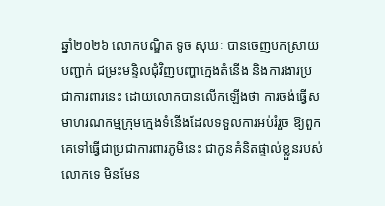ឆ្នាំ២០២៦ លោកបណ្ឌិត ទូច សុឃៈ បានចេញបកស្រាយបញ្ជាក់ ជម្រះមន្ទិលជុំវិញបញ្ហាក្មេងតំនើង និងការងារប្រជាការពារនេះ ដោយលោកបានលើកឡើងថា ការចង់ធ្វើសមាហរណកម្មក្រុមក្មេងទំនើងដែលទទួលការអប់រំរួច ឱ្យពួកគេទៅធ្វើជាប្រជាការពារភូមិនេះ ជាកូនគំនិតផ្ទាល់ខ្លួនរបស់លោកទេ មិនមែន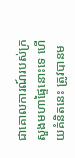ជាគោលការណ៍របស់ក្រសួងមហាផ្ទៃនោះទេ ហើយគំនិតនេះ ត្រូវបានម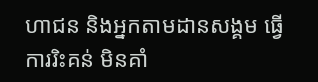ហាជន និងអ្នកតាមដានសង្គម ធ្វើការរិះគន់ មិនគាំ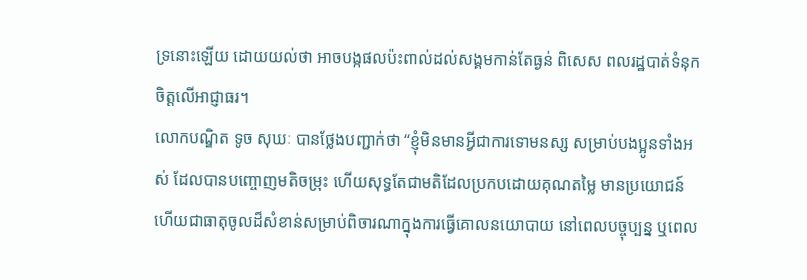ទ្រនោះឡើយ ដោយយល់ថា អាចបង្កផលប៉ះពាល់ដល់សង្គមកាន់តែធ្ងន់ ពិសេស ពលរដ្ឋបាត់ទំនុកចិត្តលើអាជ្ញាធរ។
លោកបណ្ឌិត ទូច សុឃៈ បានថ្លែងបញ្ជាក់ថា “ខ្ញុំមិនមានអ្វីជាការទោមនស្ស សម្រាប់បងប្អូនទាំងអស់ ដែលបានបញ្ចោញមតិចម្រុះ ហើយសុទ្ធតែជាមតិដែលប្រកបដោយគុណតម្លៃ មានប្រយោជន៍ ហើយជាធាតុចូលដ៏សំខាន់សម្រាប់ពិចារណាក្នុងការធ្វើគោលនយោបាយ នៅពេលបច្ចុប្បន្ន ឬពេល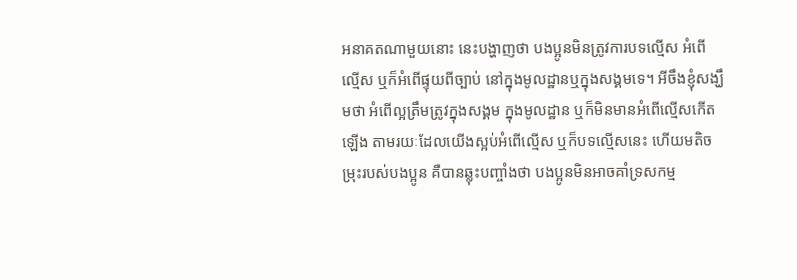អនាគតណាមួយនោះ នេះបង្ហាញថា បងប្អូនមិនត្រូវការបទល្មើស អំពើល្មើស ឬក៏អំពើផ្ទុយពីច្បាប់ នៅក្នុងមូលដ្ឋានឬក្នុងសង្គមទេ។ អីចឹងខ្ញុំសង្ឃឹមថា អំពើល្អត្រឹមត្រូវក្នុងសង្គម ក្នុងមូលដ្ឋាន ឬក៏មិនមានអំពើល្មើសកើតឡើង តាមរយៈដែលយើងស្អប់អំពើល្មើស ឬក៏បទល្មើសនេះ ហើយមតិចម្រុះរបស់បងប្អូន គឺបានឆ្លុះបញ្ចាំងថា បងប្អូនមិនអាចគាំទ្រសកម្ម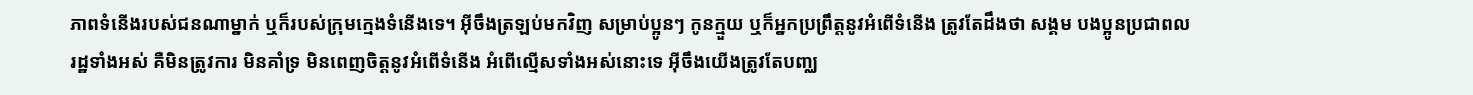ភាពទំនើងរបស់ជនណាម្នាក់ ឬក៏របស់ក្រុមក្មេងទំនើងទេ។ អ៊ីចឹងត្រឡប់មកវិញ សម្រាប់ប្អូនៗ កូនក្មួយ ឬក៏អ្នកប្រព្រឹត្តនូវអំពើទំនើង ត្រូវតែដឹងថា សង្គម បងប្អូនប្រជាពលរដ្ឋទាំងអស់ គឺមិនត្រូវការ មិនគាំទ្រ មិនពេញចិត្តនូវអំពើទំនើង អំពើល្មើសទាំងអស់នោះទេ អ៊ីចឹងយើងត្រូវតែបញ្ឈ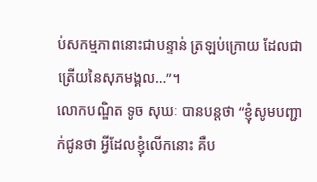ប់សកម្មភាពនោះជាបន្ទាន់ ត្រឡប់ក្រោយ ដែលជាត្រើយនៃសុភមង្គល…”។
លោកបណ្ឌិត ទូច សុឃៈ បានបន្តថា “ខ្ញុំសូមបញ្ជាក់ជូនថា អ្វីដែលខ្ញុំលើកនោះ គឺប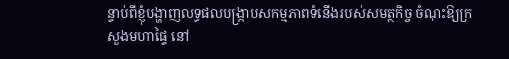ន្ទាប់ពីខ្ញុំបង្ហាញលទ្ធផលបង្ក្រាបសកម្មភាពទំនើងរបស់សមត្ថកិច្ច ចំណុះឱ្យក្រសួងមហាផ្ទៃ នៅ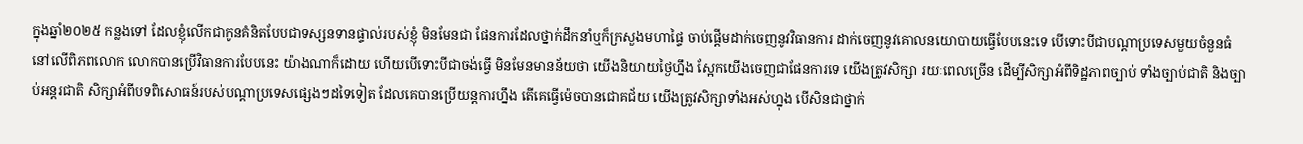ក្នុងឆ្នាំ២០២៥ កន្លងទៅ ដែលខ្ញុំលើកជាកូនគំនិតបែបជាទស្សនទានផ្ទាល់របស់ខ្ញុំ មិនមែនជា ផែនការដែលថ្នាក់ដឹកនាំឬក៏ក្រសួងមហាផ្ទៃ ចាប់ផ្តើមដាក់ចេញនូវវិធានការ ដាក់ចេញនូវគោលនយោបាយធ្វើបែបនេះទេ បើទោះបីជាបណ្តាប្រទេសមួយចំនួនធំ នៅលើពិភពលោក លោកបានប្រើវិធានការបែបនេះ យ៉ាងណាក៏ដោយ ហើយបើទោះបីជាចង់ធ្វើ មិនមែនមានន័យថា យើងនិយាយថ្ងៃហ្នឹង ស្អែកយើងចេញជាផែនការទេ យើងត្រូវសិក្សា រយៈពេលច្រើន ដើម្បីសិក្សាអំពីទិដ្ឋភាពច្បាប់ ទាំងច្បាប់ជាតិ និងច្បាប់អន្តរជាតិ សិក្សាអំពីបទពិសោធន៍របស់បណ្តាប្រទេសផ្សេងៗដទៃទៀត ដែលគេបានប្រើយន្តការហ្នឹង តើគេធ្វើម៉េចបានជោគជ័យ យើងត្រូវសិក្សាទាំងអស់ហ្នុង បើសិនជាថ្នាក់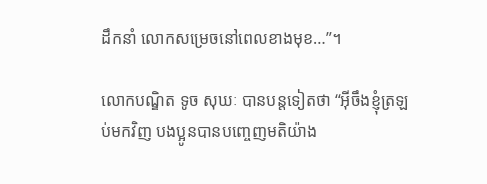ដឹកនាំ លោកសម្រេចនៅពេលខាងមុខ…”។

លោកបណ្ឌិត ទូច សុឃៈ បានបន្តទៀតថា “អ៊ីចឹងខ្ញុំត្រឡប់មកវិញ បងប្អូនបានបញ្ចេញមតិយ៉ាង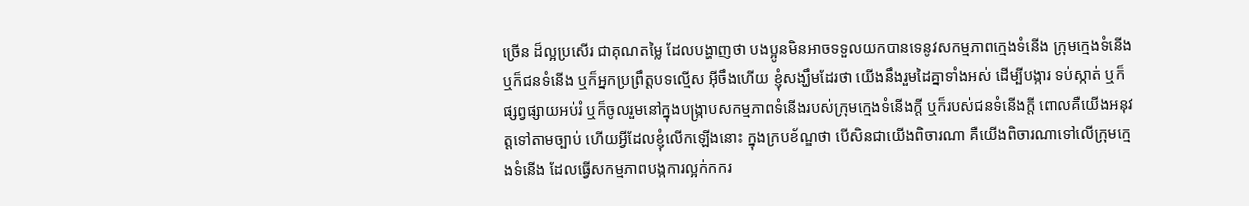ច្រើន ដ៏ល្អប្រសើរ ជាគុណតម្លៃ ដែលបង្ហាញថា បងប្អូនមិនអាចទទួលយកបានទេនូវសកម្មភាពក្មេងទំនើង ក្រុមក្មេងទំនើង ឬក៏ជនទំនើង ឬក៏អ្នកប្រព្រឹត្តបទល្មើស អ៊ីចឹងហើយ ខ្ញុំសង្ឃឹមដែរថា យើងនឹងរួមដៃគ្នាទាំងអស់ ដើម្បីបង្ការ ទប់ស្កាត់ ឬក៏ផ្សព្វផ្សាយអប់រំ ឬក៏ចូលរួមនៅក្នុងបង្ក្រាបសកម្មភាពទំនើងរបស់ក្រុមក្មេងទំនើងក្តី ឬក៏របស់ជនទំនើងក្តី ពោលគឺយើងអនុវត្តទៅតាមច្បាប់ ហើយអ្វីដែលខ្ញុំលើកឡើងនោះ ក្នុងក្របខ័ណ្ឌថា បើសិនជាយើងពិចារណា គឺយើងពិចារណាទៅលើក្រុមក្មេងទំនើង ដែលធ្វើសកម្មភាពបង្កការល្អក់កករ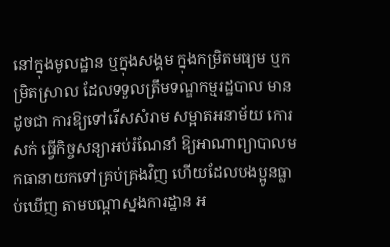នៅក្នុងមូលដ្ឋាន ឬក្នុងសង្គម ក្នុងកម្រិតមធ្យម ឬកម្រិតស្រាល ដែលទទួលត្រឹមទណ្ឌកម្មរដ្ឋបាល មានដូចជា ការឱ្យទៅរើសសំរាម សម្អាតអនាម័យ កោរសក់ ធ្វើកិច្ចសន្យាអប់រំណែនាំ ឱ្យអាណាព្យាបាលមកធានាយកទៅគ្រប់គ្រងវិញ ហើយដែលបងប្អូនធ្លាប់ឃើញ តាមបណ្តាស្នងការដ្ឋាន អ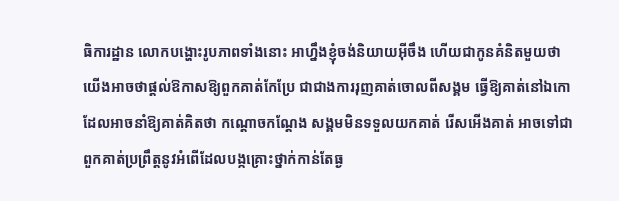ធិការដ្ឋាន លោកបង្ហោះរូបភាពទាំងនោះ អាហ្នឹងខ្ញុំចង់និយាយអ៊ីចឹង ហើយជាកូនគំនិតមួយថា យើងអាចថាផ្តល់ឱកាសឱ្យពួកគាត់កែប្រែ ជាជាងការរុញគាត់ចោលពីសង្គម ធ្វើឱ្យគាត់នៅឯកោ ដែលអាចនាំឱ្យគាត់គិតថា កណ្តោចកណ្តែង សង្គមមិនទទួលយកគាត់ រើសអើងគាត់ អាចទៅជាពួកគាត់ប្រព្រឹត្តនូវអំពើដែលបង្កគ្រោះថ្នាក់កាន់តែធ្ង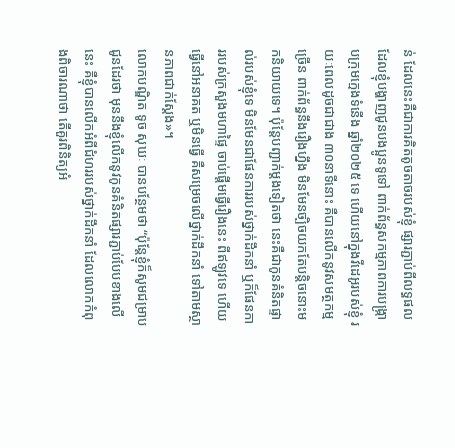ន់ ដែលនេះគឺជាការគិតតូចតាចរបស់ខ្ញុំ ផ្សារភ្ជាប់ពីលទ្ធផលដែលខ្ញុំបង្ហាញជូនបងប្អូនទូទៅ ពាក់ព័ន្ធសកម្មភាពការបង្ក្រាបក្រុមក្មេងទំនើង ឆ្នាំ២០២៥ ទេ ហើយនៅក្នុងវីដេអូរបស់ខ្ញុំ រយៈពេលដូចជាជាង ៣០នាទីនោះ គឺបានលើកនូវសមត្ថកម្មច្រើន ពាក់ព័ន្ធនឹងរឿងហ្នឹង មិនមែនច្បិចយកតែបន្តិចនោះមកនិយាយទេ។ ប៉ុន្តែបញ្ជាក់ម្តងទៀតថា នេះគឺជាកូនគំនិតផ្ទាល់របស់ខ្ញុំទេ មិនមែនជាផែនការរបស់ថ្នាក់ដឹកនាំ ឬក៏ផែនការរបស់ក្រសួងមហាផ្ទៃ ចាប់ផ្តើមធ្វើរឿងនេះ ពីឥឡូវទេ ហើយធ្វើនៅអនាគត ឬមិនធ្វើ គឺសម្រេចលើថ្នាក់ដឹកនាំ ទៅតាមស្ថានភាពជាក់ស្តែង»។
លោកបណ្ឌិត ទូច សុឃៈ បានបន្ថែមថា “ប៉ុន្តែខ្ញុំក៏សូមជម្រាបជូនដែរថា មុននឹងខ្ញុំលើកនូវកូនគំនិតផ្សារភ្ជាប់បែបខាងលើនេះ គឺខ្ញុំបានលើកអំពីជំហររបស់ថ្នាក់ដឹកនាំ ដែលលោកកំពុងពិចារណាថា តើគួរពិនិត្យអំ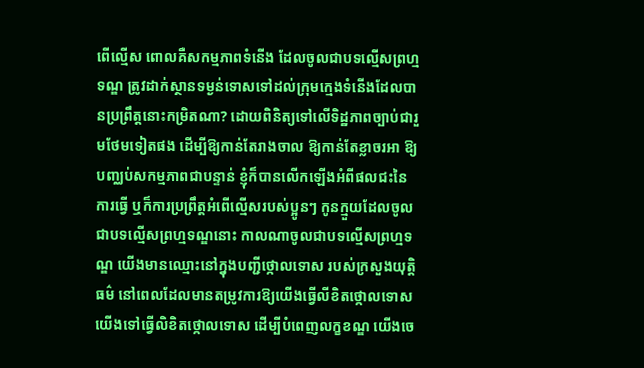ពើល្មើស ពោលគឺសកម្មភាពទំនើង ដែលចូលជាបទល្មើសព្រហ្មទណ្ឌ ត្រូវដាក់ស្ថានទម្ងន់ទោសទៅដល់ក្រុមក្មេងទំនើងដែលបានប្រព្រឹត្តនោះកម្រិតណា? ដោយពិនិត្យទៅលើទិដ្ឋភាពច្បាប់ជារួមថែមទៀតផង ដើម្បីឱ្យកាន់តែរាងចាល ឱ្យកាន់តែខ្លាចរអា ឱ្យបញ្ឈប់សកម្មភាពជាបន្ទាន់ ខ្ញុំក៏បានលើកឡើងអំពីផលជះនៃការធ្វើ ឬក៏ការប្រព្រឹត្តអំពើល្មើសរបស់ប្អូនៗ កូនក្មួយដែលចូលជាបទល្មើសព្រហ្មទណ្ឌនោះ កាលណាចូលជាបទល្មើសព្រហ្មទណ្ឌ យើងមានឈ្មោះនៅក្នុងបញ្ជីថ្កោលទោស របស់ក្រសួងយុត្តិធម៌ នៅពេលដែលមានតម្រូវការឱ្យយើងធ្វើលីខិតថ្កោលទោស យើងទៅធ្វើលិខិតថ្កោលទោស ដើម្បីបំពេញលក្ខខណ្ឌ យើងចេ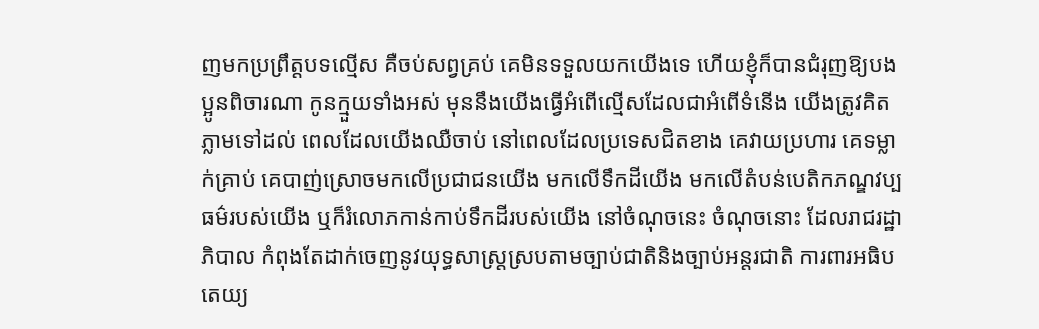ញមកប្រព្រឹត្តបទល្មើស គឺចប់សព្វគ្រប់ គេមិនទទួលយកយើងទេ ហើយខ្ញុំក៏បានជំរុញឱ្យបងប្អូនពិចារណា កូនក្មួយទាំងអស់ មុននឹងយើងធ្វើអំពើល្មើសដែលជាអំពើទំនើង យើងត្រូវគិតភ្លាមទៅដល់ ពេលដែលយើងឈឺចាប់ នៅពេលដែលប្រទេសជិតខាង គេវាយប្រហារ គេទម្លាក់គ្រាប់ គេបាញ់ស្រោចមកលើប្រជាជនយើង មកលើទឹកដីយើង មកលើតំបន់បេតិកភណ្ឌវប្បធម៌របស់យើង ឬក៏រំលោភកាន់កាប់ទឹកដីរបស់យើង នៅចំណុចនេះ ចំណុចនោះ ដែលរាជរដ្ឋាភិបាល កំពុងតែដាក់ចេញនូវយុទ្ធសាស្ត្រស្របតាមច្បាប់ជាតិនិងច្បាប់អន្តរជាតិ ការពារអធិបតេយ្យ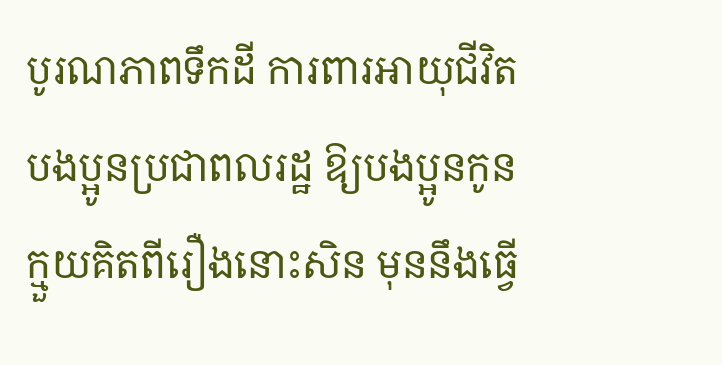បូរណភាពទឹកដី ការពារអាយុជីវិតបងប្អូនប្រជាពលរដ្ឋ ឱ្យបងប្អូនកូនក្មួយគិតពីរឿងនោះសិន មុននឹងធ្វើ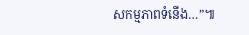សកម្មភាពទំនើង…”៕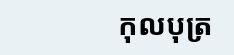កុលបុត្រ